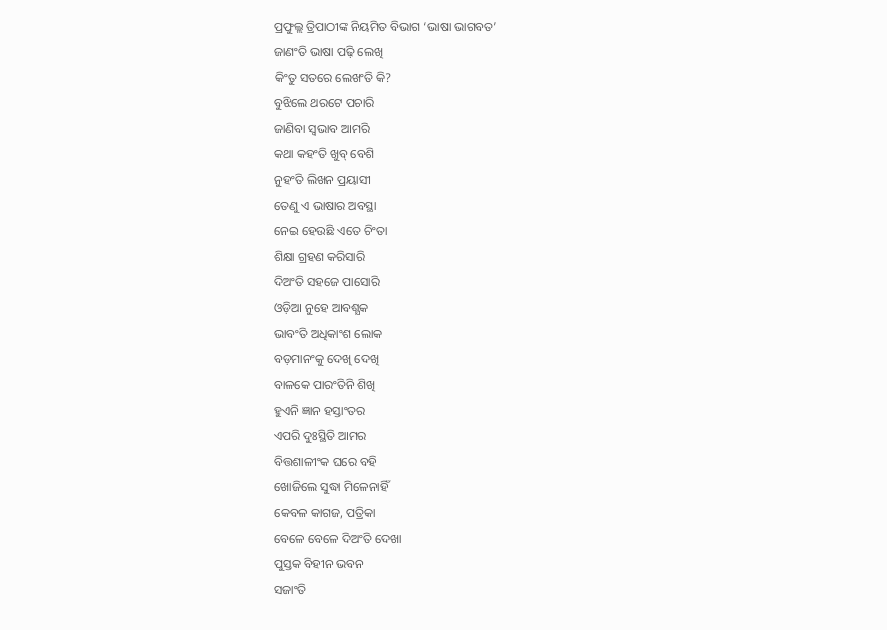ପ୍ରଫୁଲ୍ଲ ତ୍ରିପାଠୀଙ୍କ ନିୟମିତ ବିଭାଗ ‘ଭାଷା ଭାଗବତ’
ଜାଣଂତି ଭାଷା ପଢ଼ି ଲେଖି
କିଂତୁ ସତରେ ଲେଖଂତି କି?
ବୁଝିଲେ ଥରଟେ ପଚାରି
ଜାଣିବା ସ୍ବଭାବ ଆମରି
କଥା କହଂତି ଖୁବ୍ ବେଶି
ନୁହଂତି ଲିଖନ ପ୍ରୟାସୀ
ତେଣୁ ଏ ଭାଷାର ଅବସ୍ଥା
ନେଇ ହେଉଛି ଏତେ ଚିଂତା
ଶିକ୍ଷା ଗ୍ରହଣ କରିସାରି
ଦିଅଂତି ସହଜେ ପାସୋରି
ଓଡ଼ିଆ ନୁହେ ଆବଶ୍ଯକ
ଭାବଂତି ଅଧିକାଂଶ ଲୋକ
ବଡ଼ମାନଂକୁ ଦେଖି ଦେଖି
ବାଳକେ ପାରଂତିନି ଶିଖି
ହୁଏନି ଜ୍ଞାନ ହସ୍ତାଂତର
ଏପରି ଦୁଃସ୍ଥିତି ଆମର
ବିତ୍ତଶାଳୀଂକ ଘରେ ବହି
ଖୋଜିଲେ ସୁଦ୍ଧା ମିଳେନାହିଁ
କେବଳ କାଗଜ, ପତ୍ରିକା
ବେଳେ ବେଳେ ଦିଅଂତି ଦେଖା
ପୁସ୍ତକ ବିହୀନ ଭବନ
ସଜାଂତି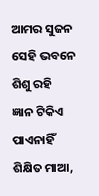ଆମର ସୁଜନ
ସେହି ଭବନେ ଶିଶୁ ରହି
ଜ୍ଞାନ ଟିକିଏ ପାଏନାହିଁ
ଶିକ୍ଷିତ ମାଆ,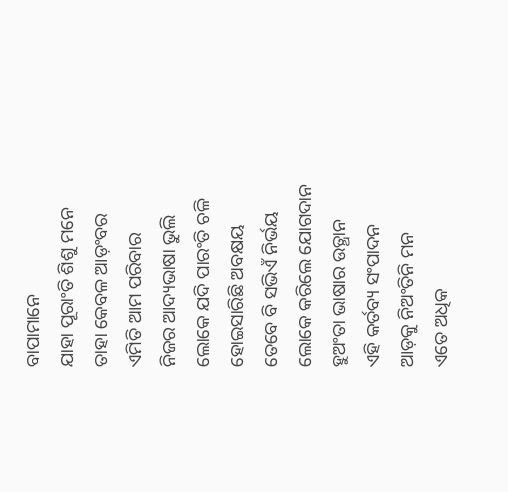ବାପାମାନେ
ଯାହା ପୂରାଂତି ଶିଶୁ ମନେ
ତାହା କେବଳ ଆଡ଼ଂବର
ଏମିତି ଆମ ପରିବାର
ନିଜର ଆଦ୍ୟଭାଷା ଭୁଲି
ଲୋକେ ଯଦି ପାରଂତି ଚଳି
ହୋଇସାରିଛି ଅବକ୍ଷୟ
ତେବେ ବି ସଭିଏଁ ନିର୍ଭୟ
ଲୋକେ କରିଲେ ଯୋଗଦାନ
ହୁଅଂତା ଭାଷାର ଉତ୍ଥାନ
ଏହି କର୍ତବ୍ୟ ସଂପାଦନ
ଆଡ଼କୁ ନିଅଂତିନି ମନ
ଏତେ ଅଧିକ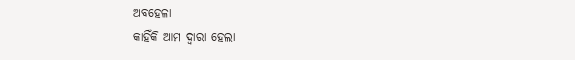ଅବହେଳା
କାହିଁକି ଆମ ଦ୍ବାରା ହେଲା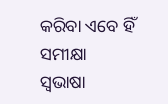କରିବା ଏବେ ହିଁ ସମୀକ୍ଷା
ସ୍ବଭାଷା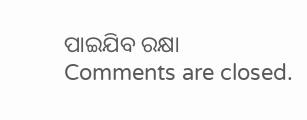ପାଇଯିବ ରକ୍ଷା
Comments are closed.